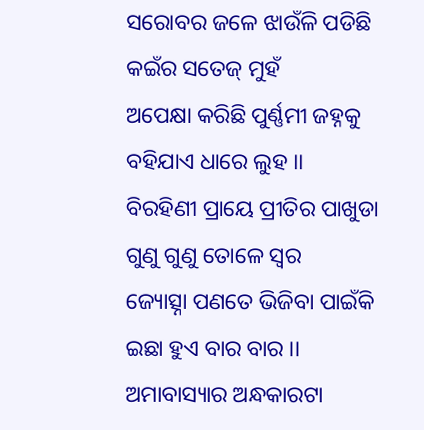ସରୋବର ଜଳେ ଝାଉଁଳି ପଡିଛି
କଇଁର ସତେଜ୍ ମୁହଁ
ଅପେକ୍ଷା କରିଛି ପୁର୍ଣ୍ଣମୀ ଜହ୍ନକୁ
ବହିଯାଏ ଧାରେ ଲୁହ ।।
ବିରହିଣୀ ପ୍ରାୟେ ପ୍ରୀତିର ପାଖୁଡା
ଗୁଣୁ ଗୁଣୁ ତୋଳେ ସ୍ଵର
ଜ୍ୟୋତ୍ସ୍ନା ପଣତେ ଭିଜିବା ପାଇଁକି
ଇଛା ହୁଏ ବାର ବାର ।।
ଅମାବାସ୍ୟାର ଅନ୍ଧକାରଟା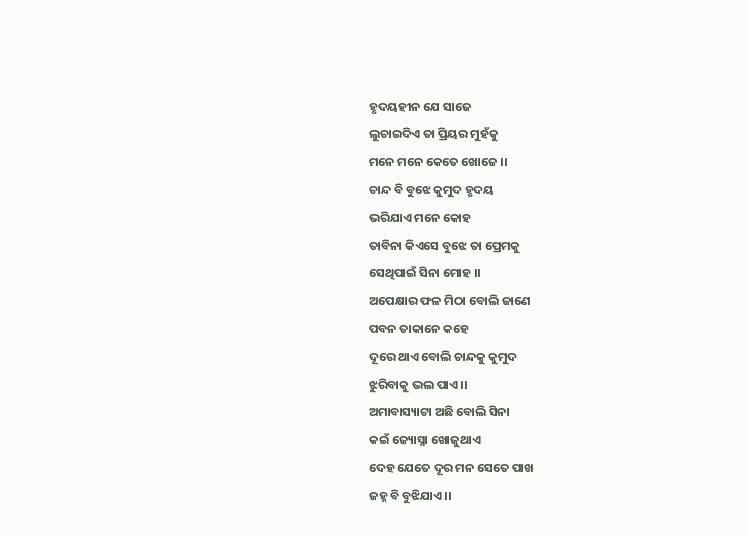ହୃଦୟହୀନ ଯେ ସାଜେ
ଲୁଚାଇଦିଏ ତା ପ୍ରିୟର ମୁହଁକୁ
ମନେ ମନେ କେତେ ଖୋଜେ ।।
ଚାନ୍ଦ ବି ବୁଝେ କୁମୁଦ ହୃଦୟ
ଭରିଯାଏ ମନେ କୋହ
ତାବିନା କିଏସେ ବୁଝେ ତା ପ୍ରେମକୁ
ସେଥିପାଇଁ ସିନା ମୋହ ।।
ଅପେକ୍ଷାର ଫଳ ମିଠା ବୋଲି ଜାଣେ
ପବନ ତାକାନେ କହେ
ଦୂରେ ଥାଏ ବୋଲି ଚାନ୍ଦକୁ କୁମୁଦ
ଝୁରିବାକୁ ଭଲ ପାଏ ।।
ଅମାବାସ୍ୟାଟା ଅଛି ବୋଲି ସିନା
କଇଁ ଜ୍ୟୋସ୍ନା ଖୋଜୁଥାଏ
ଦେହ ଯେତେ ଦୂର ମନ ସେତେ ପାଖ
ଜହ୍ନ ବି ବୁଝିଯାଏ ।।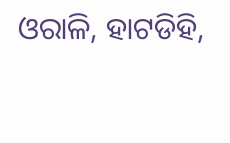ଓରାଳି, ହାଟଡିହି,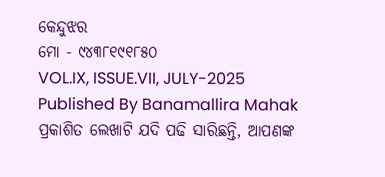କେନ୍ଦୁଝର
ମୋ - ୯୪୩୮୧୯୧୮୫୦
VOL.IX, ISSUE.VII, JULY-2025
Published By Banamallira Mahak
ପ୍ରକାଶିତ ଲେଖାଟି ଯଦି ପଢି ସାରିଛନ୍ତି, ଆପଣଙ୍କ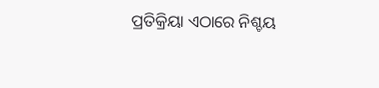ପ୍ରତିକ୍ରିୟା ଏଠାରେ ନିଶ୍ଚୟ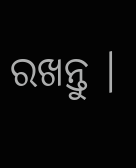ରଖନ୍ତୁ ।